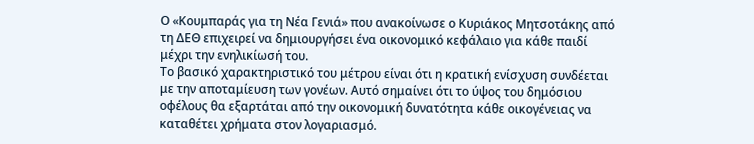Ο «Κουμπαράς για τη Νέα Γενιά» που ανακοίνωσε ο Κυριάκος Μητσοτάκης από τη ΔΕΘ επιχειρεί να δημιουργήσει ένα οικονομικό κεφάλαιο για κάθε παιδί μέχρι την ενηλικίωσή του.
Το βασικό χαρακτηριστικό του μέτρου είναι ότι η κρατική ενίσχυση συνδέεται με την αποταμίευση των γονέων. Αυτό σημαίνει ότι το ύψος του δημόσιου οφέλους θα εξαρτάται από την οικονομική δυνατότητα κάθε οικογένειας να καταθέτει χρήματα στον λογαριασμό.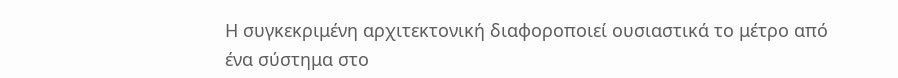Η συγκεκριμένη αρχιτεκτονική διαφοροποιεί ουσιαστικά το μέτρο από ένα σύστημα στο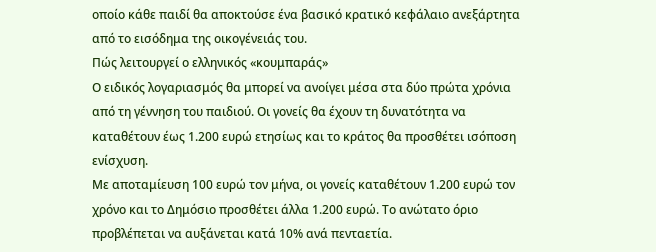οποίο κάθε παιδί θα αποκτούσε ένα βασικό κρατικό κεφάλαιο ανεξάρτητα από το εισόδημα της οικογένειάς του.
Πώς λειτουργεί ο ελληνικός «κουμπαράς»
Ο ειδικός λογαριασμός θα μπορεί να ανοίγει μέσα στα δύο πρώτα χρόνια από τη γέννηση του παιδιού. Οι γονείς θα έχουν τη δυνατότητα να καταθέτουν έως 1.200 ευρώ ετησίως και το κράτος θα προσθέτει ισόποση ενίσχυση.
Με αποταμίευση 100 ευρώ τον μήνα, οι γονείς καταθέτουν 1.200 ευρώ τον χρόνο και το Δημόσιο προσθέτει άλλα 1.200 ευρώ. Το ανώτατο όριο προβλέπεται να αυξάνεται κατά 10% ανά πενταετία.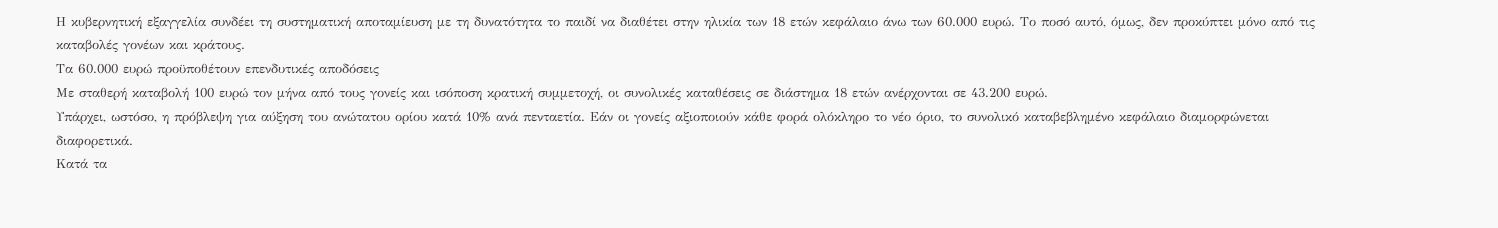Η κυβερνητική εξαγγελία συνδέει τη συστηματική αποταμίευση με τη δυνατότητα το παιδί να διαθέτει στην ηλικία των 18 ετών κεφάλαιο άνω των 60.000 ευρώ. Το ποσό αυτό, όμως, δεν προκύπτει μόνο από τις καταβολές γονέων και κράτους.
Τα 60.000 ευρώ προϋποθέτουν επενδυτικές αποδόσεις
Με σταθερή καταβολή 100 ευρώ τον μήνα από τους γονείς και ισόποση κρατική συμμετοχή, οι συνολικές καταθέσεις σε διάστημα 18 ετών ανέρχονται σε 43.200 ευρώ.
Υπάρχει, ωστόσο, η πρόβλεψη για αύξηση του ανώτατου ορίου κατά 10% ανά πενταετία. Εάν οι γονείς αξιοποιούν κάθε φορά ολόκληρο το νέο όριο, το συνολικό καταβεβλημένο κεφάλαιο διαμορφώνεται διαφορετικά.
Κατά τα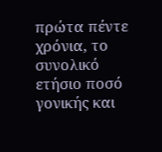πρώτα πέντε χρόνια, το συνολικό ετήσιο ποσό γονικής και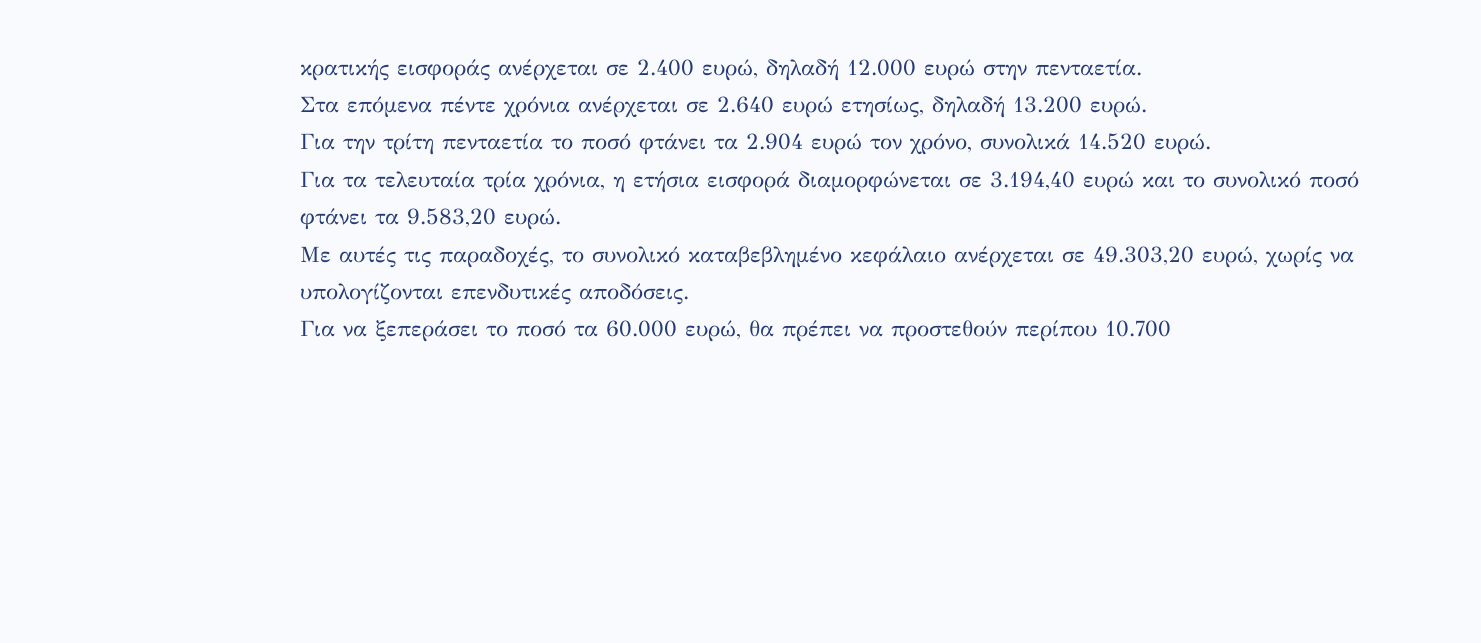κρατικής εισφοράς ανέρχεται σε 2.400 ευρώ, δηλαδή 12.000 ευρώ στην πενταετία.
Στα επόμενα πέντε χρόνια ανέρχεται σε 2.640 ευρώ ετησίως, δηλαδή 13.200 ευρώ.
Για την τρίτη πενταετία το ποσό φτάνει τα 2.904 ευρώ τον χρόνο, συνολικά 14.520 ευρώ.
Για τα τελευταία τρία χρόνια, η ετήσια εισφορά διαμορφώνεται σε 3.194,40 ευρώ και το συνολικό ποσό φτάνει τα 9.583,20 ευρώ.
Με αυτές τις παραδοχές, το συνολικό καταβεβλημένο κεφάλαιο ανέρχεται σε 49.303,20 ευρώ, χωρίς να υπολογίζονται επενδυτικές αποδόσεις.
Για να ξεπεράσει το ποσό τα 60.000 ευρώ, θα πρέπει να προστεθούν περίπου 10.700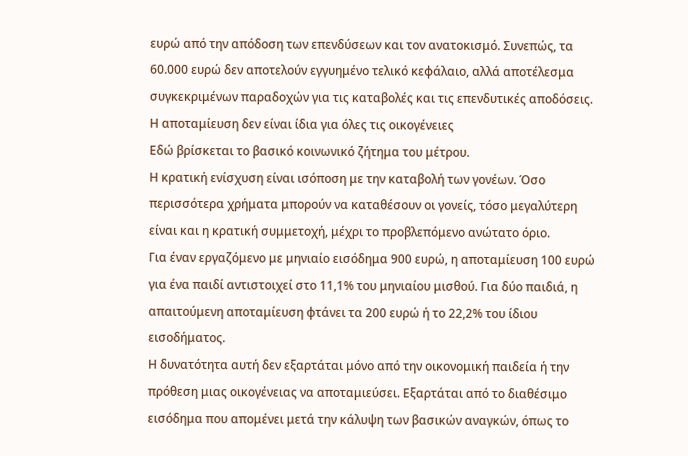ευρώ από την απόδοση των επενδύσεων και τον ανατοκισμό. Συνεπώς, τα 60.000 ευρώ δεν αποτελούν εγγυημένο τελικό κεφάλαιο, αλλά αποτέλεσμα συγκεκριμένων παραδοχών για τις καταβολές και τις επενδυτικές αποδόσεις.
Η αποταμίευση δεν είναι ίδια για όλες τις οικογένειες
Εδώ βρίσκεται το βασικό κοινωνικό ζήτημα του μέτρου.
Η κρατική ενίσχυση είναι ισόποση με την καταβολή των γονέων. Όσο περισσότερα χρήματα μπορούν να καταθέσουν οι γονείς, τόσο μεγαλύτερη είναι και η κρατική συμμετοχή, μέχρι το προβλεπόμενο ανώτατο όριο.
Για έναν εργαζόμενο με μηνιαίο εισόδημα 900 ευρώ, η αποταμίευση 100 ευρώ για ένα παιδί αντιστοιχεί στο 11,1% του μηνιαίου μισθού. Για δύο παιδιά, η απαιτούμενη αποταμίευση φτάνει τα 200 ευρώ ή το 22,2% του ίδιου εισοδήματος.
Η δυνατότητα αυτή δεν εξαρτάται μόνο από την οικονομική παιδεία ή την πρόθεση μιας οικογένειας να αποταμιεύσει. Εξαρτάται από το διαθέσιμο εισόδημα που απομένει μετά την κάλυψη των βασικών αναγκών, όπως το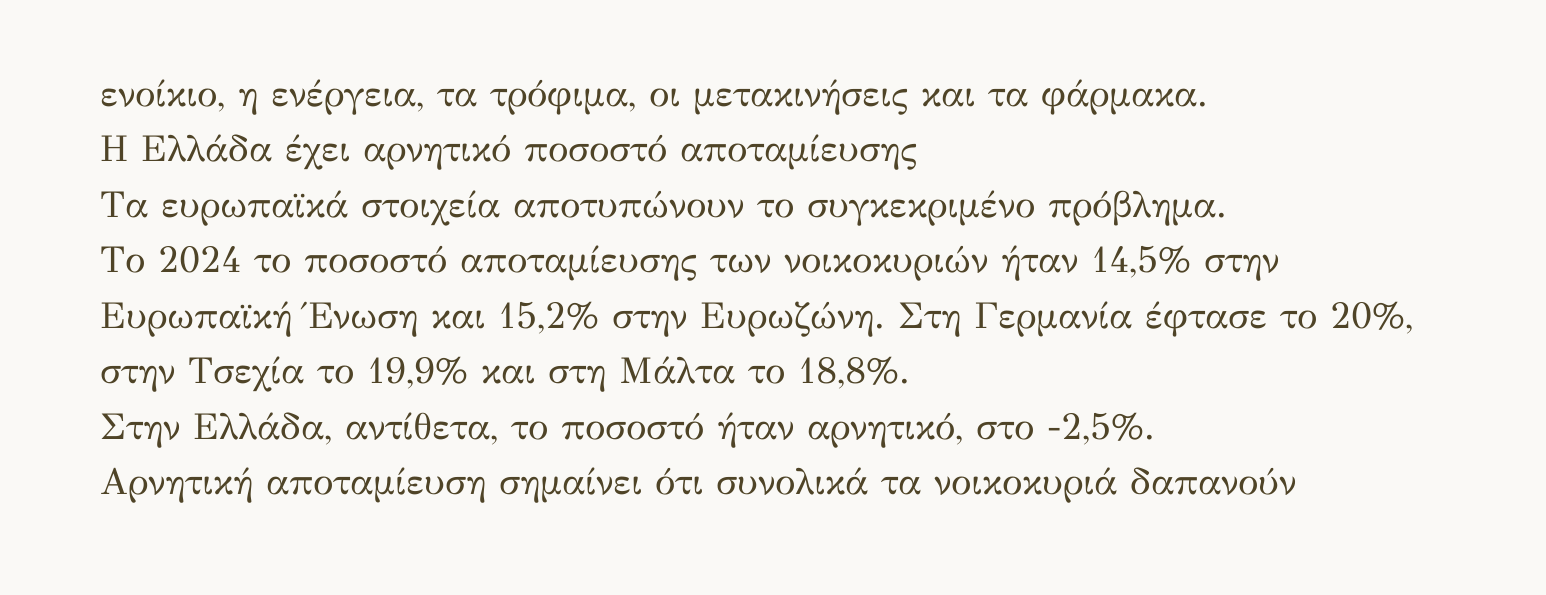ενοίκιο, η ενέργεια, τα τρόφιμα, οι μετακινήσεις και τα φάρμακα.
Η Ελλάδα έχει αρνητικό ποσοστό αποταμίευσης
Τα ευρωπαϊκά στοιχεία αποτυπώνουν το συγκεκριμένο πρόβλημα.
Το 2024 το ποσοστό αποταμίευσης των νοικοκυριών ήταν 14,5% στην Ευρωπαϊκή Ένωση και 15,2% στην Ευρωζώνη. Στη Γερμανία έφτασε το 20%, στην Τσεχία το 19,9% και στη Μάλτα το 18,8%.
Στην Ελλάδα, αντίθετα, το ποσοστό ήταν αρνητικό, στο -2,5%.
Αρνητική αποταμίευση σημαίνει ότι συνολικά τα νοικοκυριά δαπανούν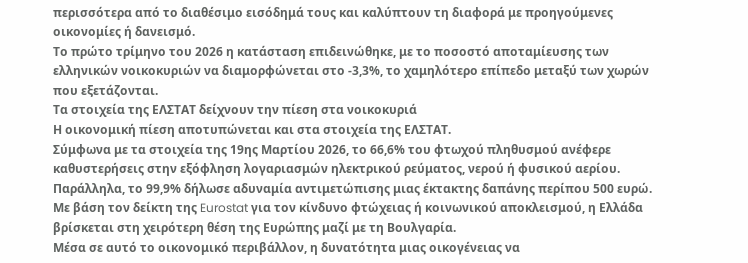περισσότερα από το διαθέσιμο εισόδημά τους και καλύπτουν τη διαφορά με προηγούμενες οικονομίες ή δανεισμό.
Το πρώτο τρίμηνο του 2026 η κατάσταση επιδεινώθηκε, με το ποσοστό αποταμίευσης των ελληνικών νοικοκυριών να διαμορφώνεται στο -3,3%, το χαμηλότερο επίπεδο μεταξύ των χωρών που εξετάζονται.
Τα στοιχεία της ΕΛΣΤΑΤ δείχνουν την πίεση στα νοικοκυριά
Η οικονομική πίεση αποτυπώνεται και στα στοιχεία της ΕΛΣΤΑΤ.
Σύμφωνα με τα στοιχεία της 19ης Μαρτίου 2026, το 66,6% του φτωχού πληθυσμού ανέφερε καθυστερήσεις στην εξόφληση λογαριασμών ηλεκτρικού ρεύματος, νερού ή φυσικού αερίου. Παράλληλα, το 99,9% δήλωσε αδυναμία αντιμετώπισης μιας έκτακτης δαπάνης περίπου 500 ευρώ.
Με βάση τον δείκτη της Eurostat για τον κίνδυνο φτώχειας ή κοινωνικού αποκλεισμού, η Ελλάδα βρίσκεται στη χειρότερη θέση της Ευρώπης μαζί με τη Βουλγαρία.
Μέσα σε αυτό το οικονομικό περιβάλλον, η δυνατότητα μιας οικογένειας να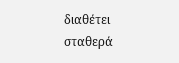διαθέτει σταθερά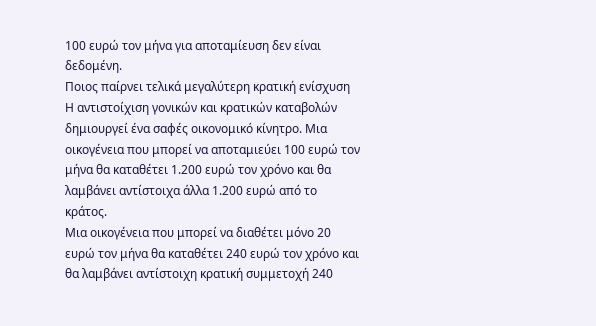100 ευρώ τον μήνα για αποταμίευση δεν είναι δεδομένη.
Ποιος παίρνει τελικά μεγαλύτερη κρατική ενίσχυση
Η αντιστοίχιση γονικών και κρατικών καταβολών δημιουργεί ένα σαφές οικονομικό κίνητρο. Μια οικογένεια που μπορεί να αποταμιεύει 100 ευρώ τον μήνα θα καταθέτει 1.200 ευρώ τον χρόνο και θα λαμβάνει αντίστοιχα άλλα 1.200 ευρώ από το κράτος.
Μια οικογένεια που μπορεί να διαθέτει μόνο 20 ευρώ τον μήνα θα καταθέτει 240 ευρώ τον χρόνο και θα λαμβάνει αντίστοιχη κρατική συμμετοχή 240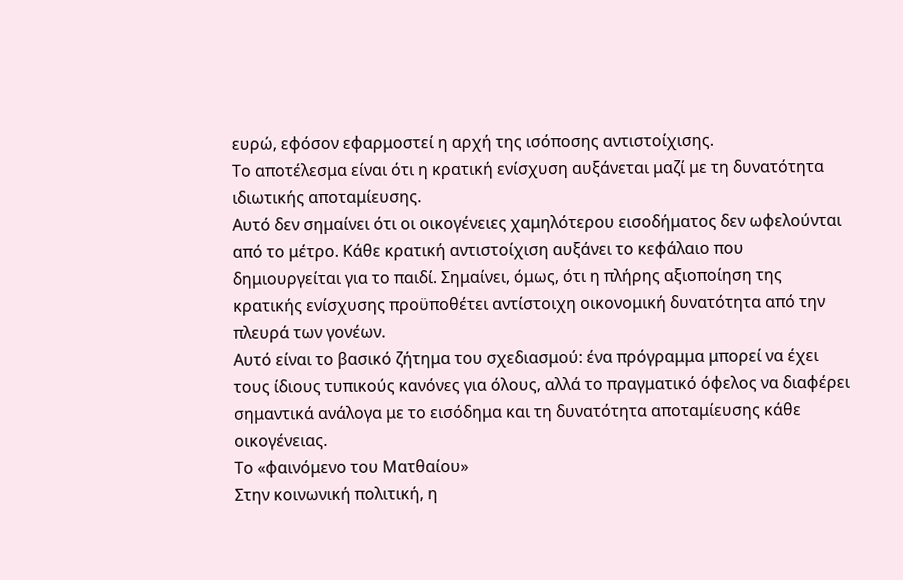ευρώ, εφόσον εφαρμοστεί η αρχή της ισόποσης αντιστοίχισης.
Το αποτέλεσμα είναι ότι η κρατική ενίσχυση αυξάνεται μαζί με τη δυνατότητα ιδιωτικής αποταμίευσης.
Αυτό δεν σημαίνει ότι οι οικογένειες χαμηλότερου εισοδήματος δεν ωφελούνται από το μέτρο. Κάθε κρατική αντιστοίχιση αυξάνει το κεφάλαιο που δημιουργείται για το παιδί. Σημαίνει, όμως, ότι η πλήρης αξιοποίηση της κρατικής ενίσχυσης προϋποθέτει αντίστοιχη οικονομική δυνατότητα από την πλευρά των γονέων.
Αυτό είναι το βασικό ζήτημα του σχεδιασμού: ένα πρόγραμμα μπορεί να έχει τους ίδιους τυπικούς κανόνες για όλους, αλλά το πραγματικό όφελος να διαφέρει σημαντικά ανάλογα με το εισόδημα και τη δυνατότητα αποταμίευσης κάθε οικογένειας.
Το «φαινόμενο του Ματθαίου»
Στην κοινωνική πολιτική, η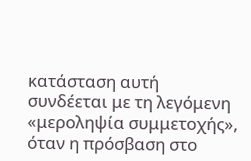κατάσταση αυτή συνδέεται με τη λεγόμενη «μεροληψία συμμετοχής», όταν η πρόσβαση στο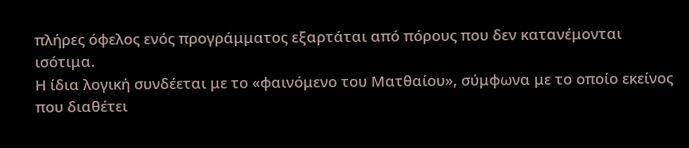πλήρες όφελος ενός προγράμματος εξαρτάται από πόρους που δεν κατανέμονται ισότιμα.
Η ίδια λογική συνδέεται με το «φαινόμενο του Ματθαίου», σύμφωνα με το οποίο εκείνος που διαθέτει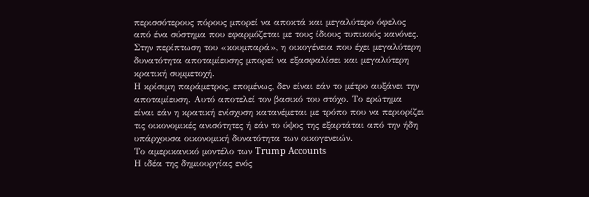περισσότερους πόρους μπορεί να αποκτά και μεγαλύτερο όφελος από ένα σύστημα που εφαρμόζεται με τους ίδιους τυπικούς κανόνες.
Στην περίπτωση του «κουμπαρά», η οικογένεια που έχει μεγαλύτερη δυνατότητα αποταμίευσης μπορεί να εξασφαλίσει και μεγαλύτερη κρατική συμμετοχή.
Η κρίσιμη παράμετρος, επομένως, δεν είναι εάν το μέτρο αυξάνει την αποταμίευση. Αυτό αποτελεί τον βασικό του στόχο. Το ερώτημα είναι εάν η κρατική ενίσχυση κατανέμεται με τρόπο που να περιορίζει τις οικονομικές ανισότητες ή εάν το ύψος της εξαρτάται από την ήδη υπάρχουσα οικονομική δυνατότητα των οικογενειών.
Το αμερικανικό μοντέλο των Trump Accounts
Η ιδέα της δημιουργίας ενός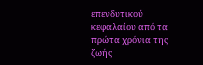επενδυτικού κεφαλαίου από τα πρώτα χρόνια της ζωής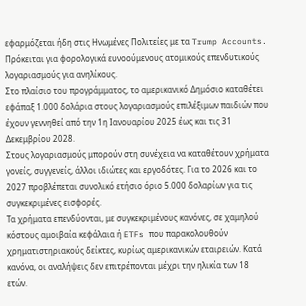εφαρμόζεται ήδη στις Ηνωμένες Πολιτείες με τα Trump Accounts.
Πρόκειται για φορολογικά ευνοούμενους ατομικούς επενδυτικούς λογαριασμούς για ανηλίκους.
Στο πλαίσιο του προγράμματος, το αμερικανικό Δημόσιο καταθέτει εφάπαξ 1.000 δολάρια στους λογαριασμούς επιλέξιμων παιδιών που έχουν γεννηθεί από την 1η Ιανουαρίου 2025 έως και τις 31 Δεκεμβρίου 2028.
Στους λογαριασμούς μπορούν στη συνέχεια να καταθέτουν χρήματα γονείς, συγγενείς, άλλοι ιδιώτες και εργοδότες. Για το 2026 και το 2027 προβλέπεται συνολικό ετήσιο όριο 5.000 δολαρίων για τις συγκεκριμένες εισφορές.
Τα χρήματα επενδύονται, με συγκεκριμένους κανόνες, σε χαμηλού κόστους αμοιβαία κεφάλαια ή ETFs που παρακολουθούν χρηματιστηριακούς δείκτες, κυρίως αμερικανικών εταιρειών. Κατά κανόνα, οι αναλήψεις δεν επιτρέπονται μέχρι την ηλικία των 18 ετών.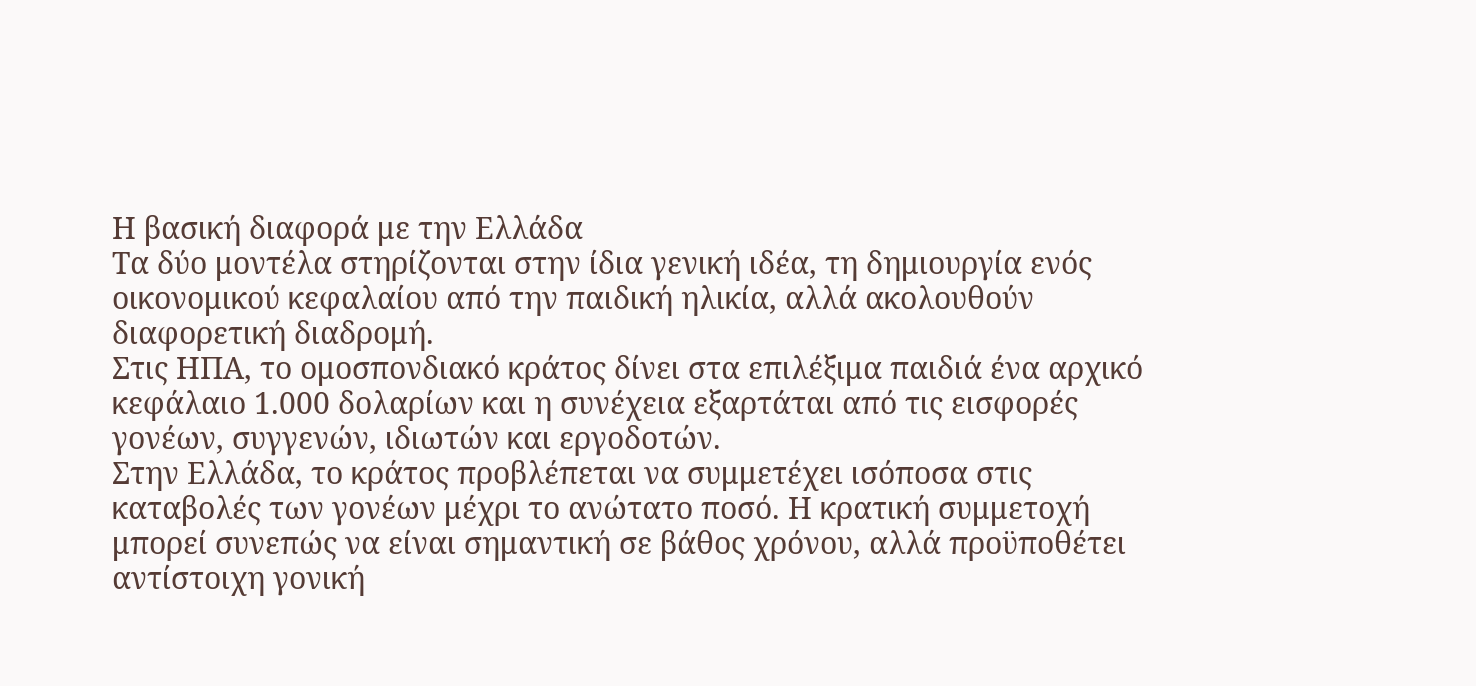Η βασική διαφορά με την Ελλάδα
Τα δύο μοντέλα στηρίζονται στην ίδια γενική ιδέα, τη δημιουργία ενός οικονομικού κεφαλαίου από την παιδική ηλικία, αλλά ακολουθούν διαφορετική διαδρομή.
Στις ΗΠΑ, το ομοσπονδιακό κράτος δίνει στα επιλέξιμα παιδιά ένα αρχικό κεφάλαιο 1.000 δολαρίων και η συνέχεια εξαρτάται από τις εισφορές γονέων, συγγενών, ιδιωτών και εργοδοτών.
Στην Ελλάδα, το κράτος προβλέπεται να συμμετέχει ισόποσα στις καταβολές των γονέων μέχρι το ανώτατο ποσό. Η κρατική συμμετοχή μπορεί συνεπώς να είναι σημαντική σε βάθος χρόνου, αλλά προϋποθέτει αντίστοιχη γονική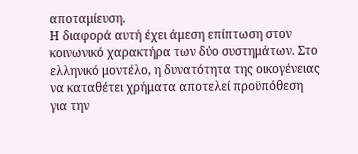αποταμίευση.
Η διαφορά αυτή έχει άμεση επίπτωση στον κοινωνικό χαρακτήρα των δύο συστημάτων. Στο ελληνικό μοντέλο, η δυνατότητα της οικογένειας να καταθέτει χρήματα αποτελεί προϋπόθεση για την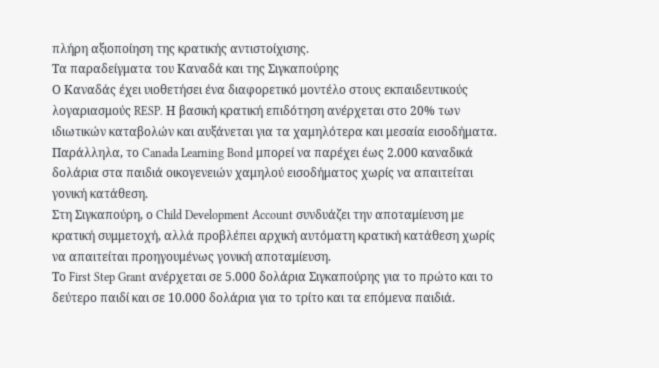πλήρη αξιοποίηση της κρατικής αντιστοίχισης.
Τα παραδείγματα του Καναδά και της Σιγκαπούρης
Ο Καναδάς έχει υιοθετήσει ένα διαφορετικό μοντέλο στους εκπαιδευτικούς λογαριασμούς RESP. Η βασική κρατική επιδότηση ανέρχεται στο 20% των ιδιωτικών καταβολών και αυξάνεται για τα χαμηλότερα και μεσαία εισοδήματα.
Παράλληλα, το Canada Learning Bond μπορεί να παρέχει έως 2.000 καναδικά δολάρια στα παιδιά οικογενειών χαμηλού εισοδήματος χωρίς να απαιτείται γονική κατάθεση.
Στη Σιγκαπούρη, ο Child Development Account συνδυάζει την αποταμίευση με κρατική συμμετοχή, αλλά προβλέπει αρχική αυτόματη κρατική κατάθεση χωρίς να απαιτείται προηγουμένως γονική αποταμίευση.
Το First Step Grant ανέρχεται σε 5.000 δολάρια Σιγκαπούρης για το πρώτο και το δεύτερο παιδί και σε 10.000 δολάρια για το τρίτο και τα επόμενα παιδιά.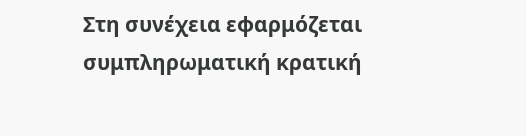Στη συνέχεια εφαρμόζεται συμπληρωματική κρατική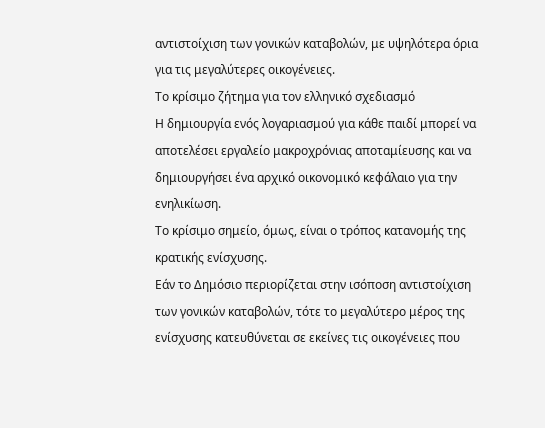αντιστοίχιση των γονικών καταβολών, με υψηλότερα όρια για τις μεγαλύτερες οικογένειες.
Το κρίσιμο ζήτημα για τον ελληνικό σχεδιασμό
Η δημιουργία ενός λογαριασμού για κάθε παιδί μπορεί να αποτελέσει εργαλείο μακροχρόνιας αποταμίευσης και να δημιουργήσει ένα αρχικό οικονομικό κεφάλαιο για την ενηλικίωση.
Το κρίσιμο σημείο, όμως, είναι ο τρόπος κατανομής της κρατικής ενίσχυσης.
Εάν το Δημόσιο περιορίζεται στην ισόποση αντιστοίχιση των γονικών καταβολών, τότε το μεγαλύτερο μέρος της ενίσχυσης κατευθύνεται σε εκείνες τις οικογένειες που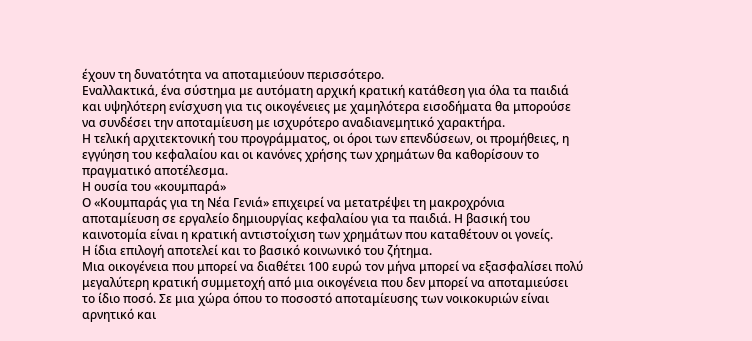έχουν τη δυνατότητα να αποταμιεύουν περισσότερο.
Εναλλακτικά, ένα σύστημα με αυτόματη αρχική κρατική κατάθεση για όλα τα παιδιά και υψηλότερη ενίσχυση για τις οικογένειες με χαμηλότερα εισοδήματα θα μπορούσε να συνδέσει την αποταμίευση με ισχυρότερο αναδιανεμητικό χαρακτήρα.
Η τελική αρχιτεκτονική του προγράμματος, οι όροι των επενδύσεων, οι προμήθειες, η εγγύηση του κεφαλαίου και οι κανόνες χρήσης των χρημάτων θα καθορίσουν το πραγματικό αποτέλεσμα.
Η ουσία του «κουμπαρά»
Ο «Κουμπαράς για τη Νέα Γενιά» επιχειρεί να μετατρέψει τη μακροχρόνια αποταμίευση σε εργαλείο δημιουργίας κεφαλαίου για τα παιδιά. Η βασική του καινοτομία είναι η κρατική αντιστοίχιση των χρημάτων που καταθέτουν οι γονείς.
Η ίδια επιλογή αποτελεί και το βασικό κοινωνικό του ζήτημα.
Μια οικογένεια που μπορεί να διαθέτει 100 ευρώ τον μήνα μπορεί να εξασφαλίσει πολύ μεγαλύτερη κρατική συμμετοχή από μια οικογένεια που δεν μπορεί να αποταμιεύσει το ίδιο ποσό. Σε μια χώρα όπου το ποσοστό αποταμίευσης των νοικοκυριών είναι αρνητικό και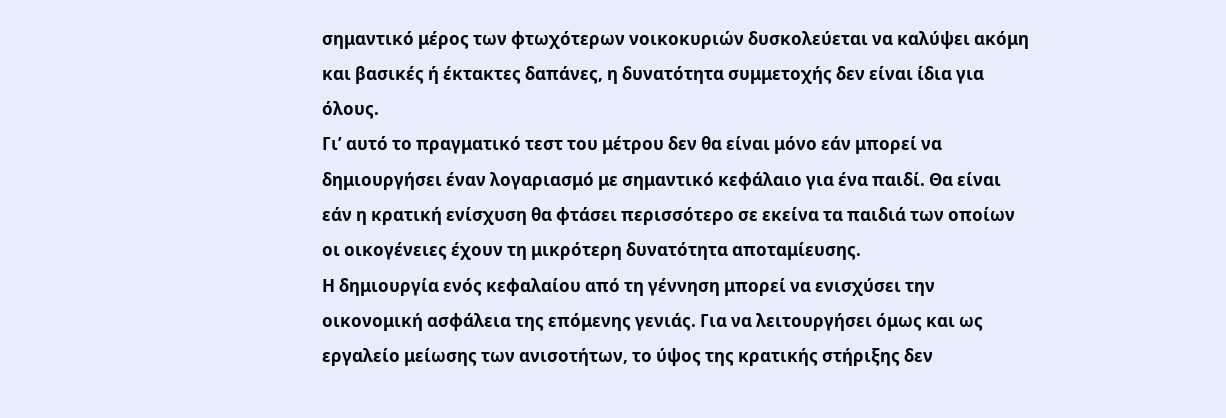σημαντικό μέρος των φτωχότερων νοικοκυριών δυσκολεύεται να καλύψει ακόμη και βασικές ή έκτακτες δαπάνες, η δυνατότητα συμμετοχής δεν είναι ίδια για όλους.
Γι’ αυτό το πραγματικό τεστ του μέτρου δεν θα είναι μόνο εάν μπορεί να δημιουργήσει έναν λογαριασμό με σημαντικό κεφάλαιο για ένα παιδί. Θα είναι εάν η κρατική ενίσχυση θα φτάσει περισσότερο σε εκείνα τα παιδιά των οποίων οι οικογένειες έχουν τη μικρότερη δυνατότητα αποταμίευσης.
Η δημιουργία ενός κεφαλαίου από τη γέννηση μπορεί να ενισχύσει την οικονομική ασφάλεια της επόμενης γενιάς. Για να λειτουργήσει όμως και ως εργαλείο μείωσης των ανισοτήτων, το ύψος της κρατικής στήριξης δεν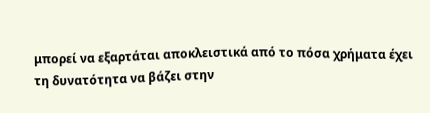μπορεί να εξαρτάται αποκλειστικά από το πόσα χρήματα έχει τη δυνατότητα να βάζει στην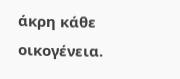άκρη κάθε οικογένεια.